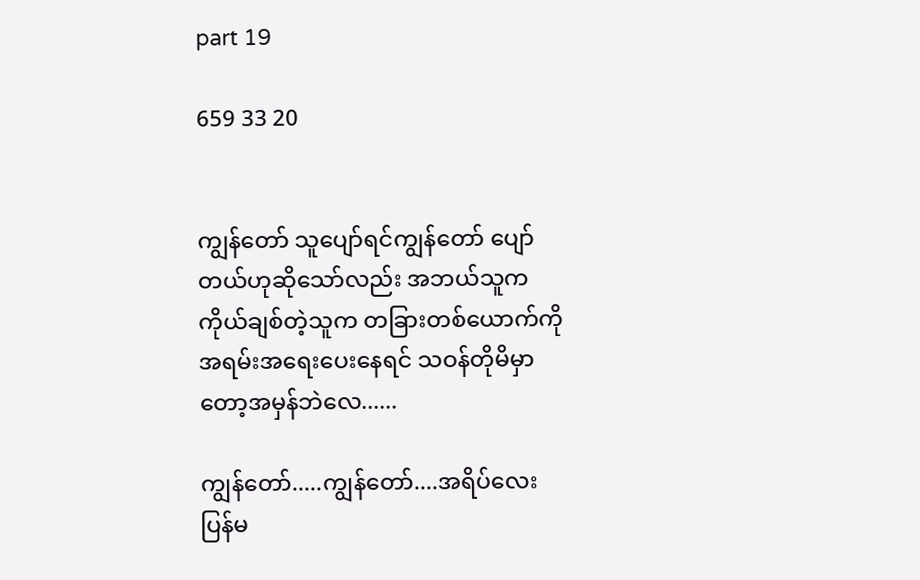part 19

659 33 20


ကျွန်တော် သူပျော်ရင်ကျွန်တော် ပျော်တယ်ဟုဆိုသော်လည်း အဘယ်သူက ကိုယ်ချစ်တဲ့သူက တခြားတစ်ယောက်ကိုအရမ်းအရေးပေးနေရင် သဝန်တိုမိမှာတော့အမှန်ဘဲလေ......

ကျွန်တော်.....ကျွန်တော်....အရိပ်လေး ပြန်မ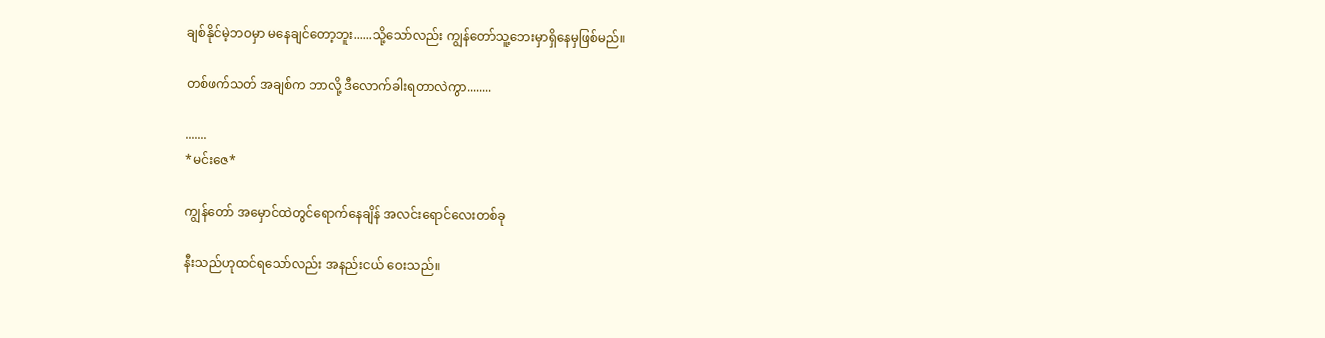ချစ်နိုင်မဲ့ဘဝမှာ မနေချင်တော့ဘူး......သို့သော်လည်း ကျွန်တော်သူ့ဘေးမှာရှိနေမှဖြစ်မည်။

တစ်ဖက်သတ် အချစ်က ဘာလို့ ဒီလောက်ခါးရတာလဲကွာ........

.......
*မင်းဇေ*

ကျွန်တော် အမှောင်ထဲတွင်ရောက်နေချိန် အလင်းရောင်လေးတစ်ခု

နီးသည်ဟုထင်ရသော်လည်း အနည်းငယ် ဝေးသည်။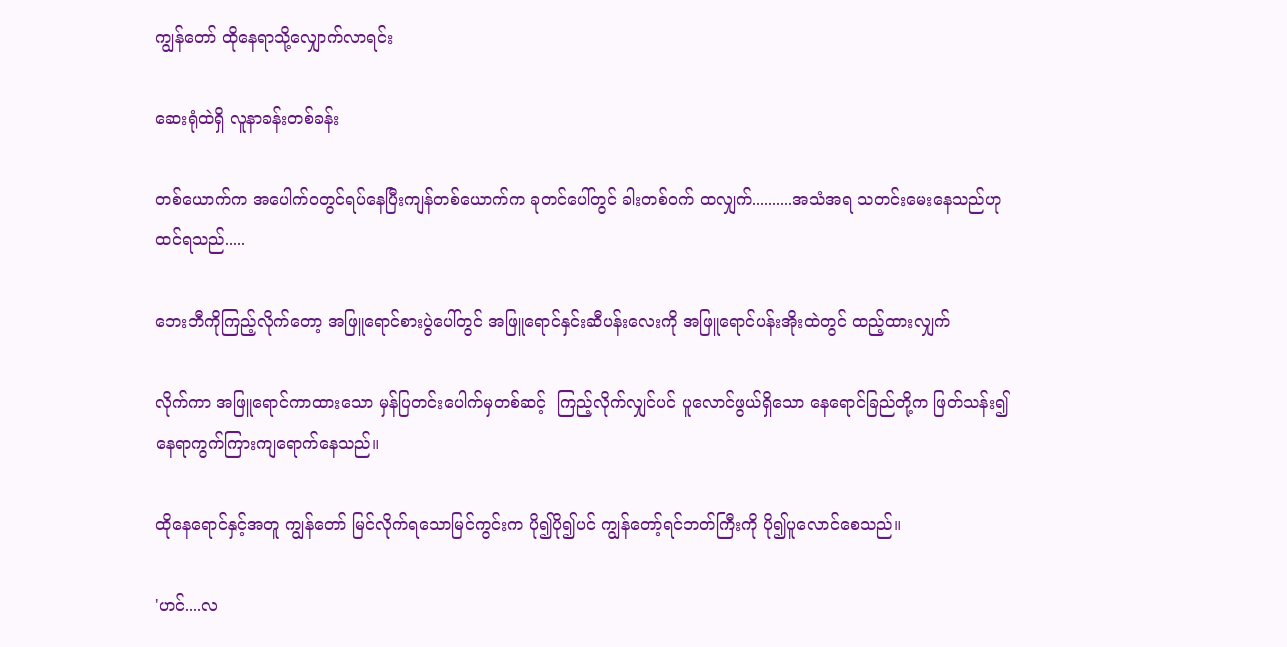ကျွန်တော် ထိုနေရာသို့လျှောက်လာရင်း

ဆေးရုံထဲရှိ လူနာခန်းတစ်ခန်း

တစ်ယောက်က အပေါက်ဝတွင်ရပ်နေပြီးကျန်တစ်ယောက်က ခုတင်ပေါ်တွင် ခါးတစ်ဝက် ထလျှက်..........အသံအရ သတင်းမေးနေသည်ဟု ထင်ရသည်.....

ဘေးဘီကိုကြည့်လိုက်တော့ အဖြူရောင်စားပွဲပေါ်တွင် အဖြူရောင်နှင်းဆီပန်းလေးကို အဖြူရောင်ပန်းအိုးထဲတွင် ထည့်ထားလျှက်

လိုက်ကာ အဖြူရောင်ကာထားသော မှန်ပြတင်းပေါက်မှတစ်ဆင့်  ကြည့်လိုက်လျှင်ပင် ပူလောင်ဖွယ်ရှိသော နေရောင်ခြည်တို့က ဖြတ်သန်း၍ နေရာကွက်ကြားကျရောက်နေသည်။

ထိုနေရောင်နှင့်အတူ ကျွန်တော် မြင်လိုက်ရသောမြင်ကွင်းက ပို၍ပို၍ပင် ကျွန်တော့်ရင်ဘတ်ကြီးကို ပို၍ပူလောင်စေသည်။

'ဟင်....လ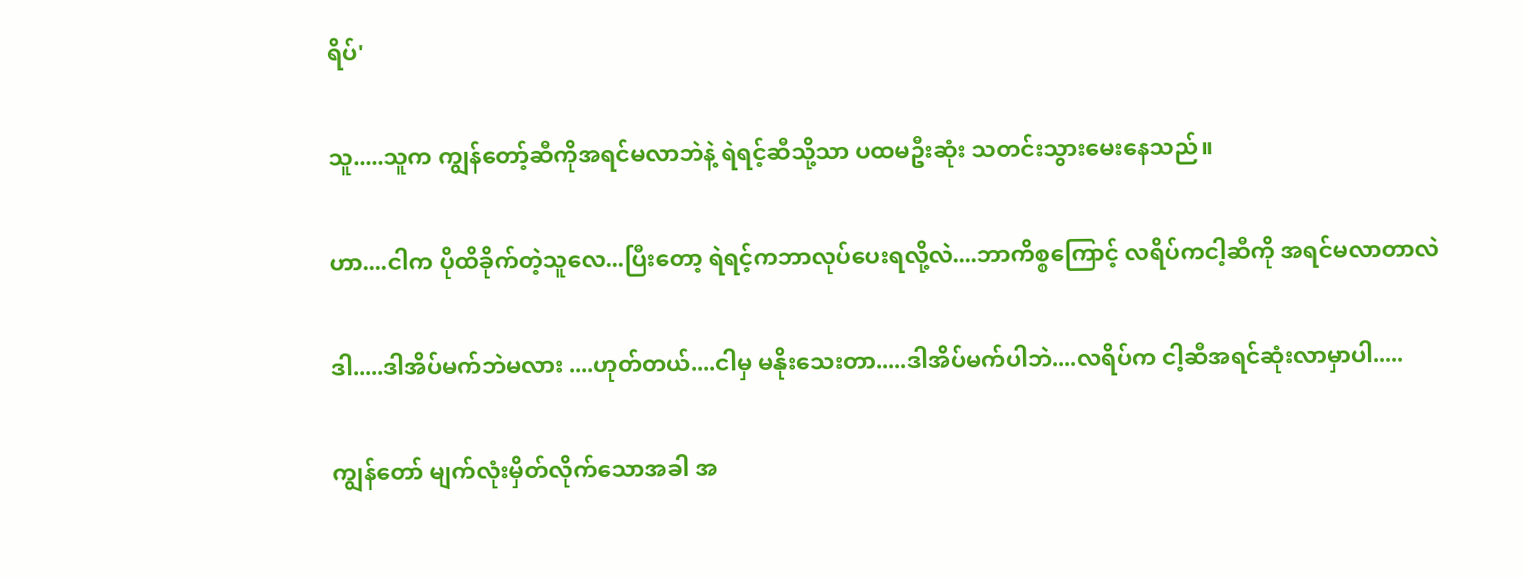ရိပ်'

သူ.....သူက ကျွန်တော့်ဆီကိုအရင်မလာဘဲနဲ့ ရဲရင့်ဆီသို့သာ ပထမဦးဆုံး သတင်းသွားမေးနေသည်။

ဟာ....ငါက ပိုထိခိုက်တဲ့သူလေ...ပြီးတော့ ရဲရင့်ကဘာလုပ်ပေးရလို့လဲ....ဘာကိစ္စကြောင့် လရိပ်ကငါ့ဆီကို အရင်မလာတာလဲ

ဒါ.....ဒါအိပ်မက်ဘဲမလား ....ဟုတ်တယ်....ငါမှ မနိုးသေးတာ.....ဒါအိပ်မက်ပါဘဲ....လရိပ်က ငါ့ဆီအရင်ဆုံးလာမှာပါ.....

ကျွန်တော် မျက်လုံးမှိတ်လိုက်သောအခါ အ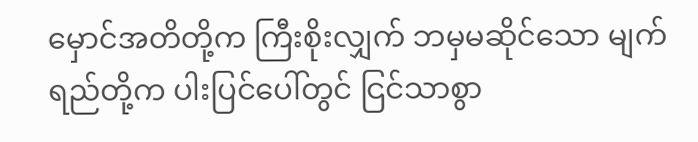မှောင်အတိတို့က ကြီးစိုးလျှက် ဘမှမဆိုင်သော မျက်ရည်တို့က ပါးပြင်ပေါ်တွင် ငြင်သာစွာ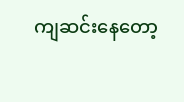ကျဆင်းနေတော့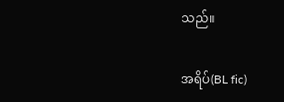သည်။

အရိပ်(BL fic)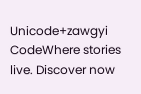Unicode+zawgyi CodeWhere stories live. Discover now